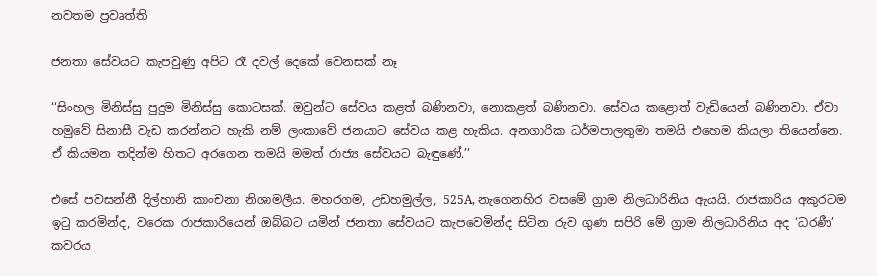නවතම ප්‍රවෘත්ති

ජනතා සේවයට කැපවුණු අපිට රෑ දවල් දෙකේ වෙනසක් නෑ

‘‘සිංහල මිනිස්සු පුදුම මිනිස්සු කොටසක්. ඔවුන්ට සේවය කළත් බණිනවා, නොකළත් බණිනවා. සේවය කළොත් වැඩියෙන් බණිනවා. ඒවා හමුවේ සිනාසී වැඩ කරන්නට හැකි නම් ලංකාවේ ජනයාට සේවය කළ හැකිය. අනගාරික ධර්මපාලතුමා තමයි එහෙම කියලා තියෙන්නෙ. ඒ කියමන තදින්ම හිතට අරගෙන තමයි මමත් රාජ්‍ය සේවයට බැඳුණේ.’’

එසේ පවසන්නී දිල්හානි කාංචනා නිශාමලීය. මහරගම, උඩහමුල්ල, 525A, නැගෙනහිර වසමේ ග්‍රාම නිලධාරිනිය ඇයයි. රාජකාරිය අකුරටම ඉටු කරමින්ද, වරෙක රාජකාරියෙන් ඔබ්බට යමින් ජනතා සේවයට කැපවෙමින්ද සිටින රුව ගුණ සපිරි මේ ග්‍රාම නිලධාරිනිය අද ‘ධරණී’ කවරය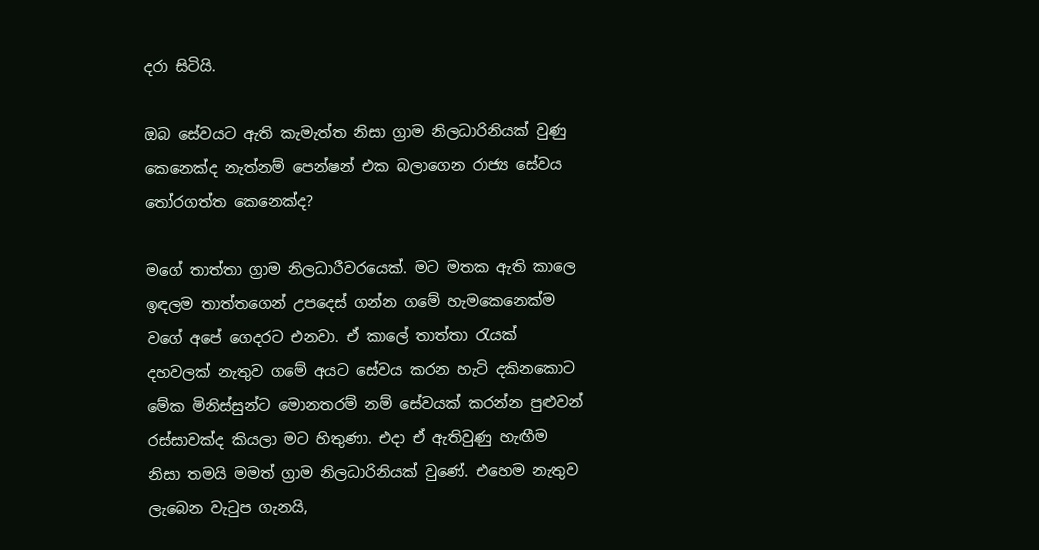දරා සිටියි.

ඔබ සේවයට ඇති කැමැත්ත නිසා ග්‍රාම නිලධාරිනියක් වුණු කෙනෙක්ද නැත්නම් පෙන්ෂන් එක බලාගෙන රාජ්‍ය සේවය තෝරගත්ත කෙනෙක්ද?

මගේ තාත්තා ග්‍රාම නිලධාරීවරයෙක්. මට මතක ඇති කාලෙ ඉඳලම තාත්තගෙන් උපදෙස් ගන්න ගමේ හැමකෙනෙක්ම වගේ අපේ ගෙදරට එනවා. ඒ කාලේ තාත්තා රැයක් දහවලක් නැතුව ගමේ අයට සේවය කරන හැටි දකිනකොට මේක මිනිස්සුන්ට මොනතරම් නම් සේවයක් කරන්න පුළුවන් රස්සාවක්ද කියලා මට හිතුණා. එදා ඒ ඇතිවුණු හැඟීම නිසා තමයි මමත් ග්‍රාම නිලධාරිනියක් වුණේ. එහෙම නැතුව ලැබෙන වැටුප ගැනයි,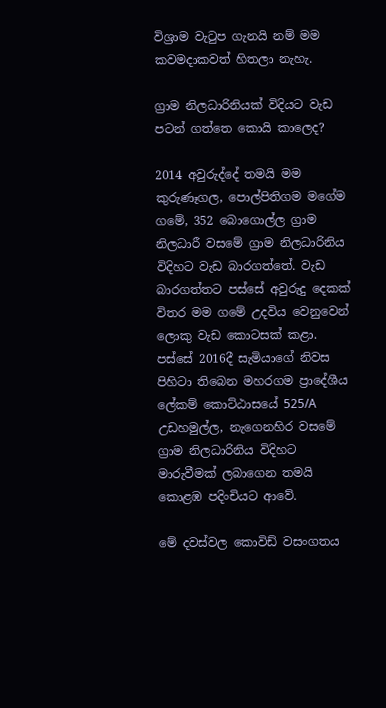විශ්‍රාම වැටුප ගැනයි නම් මම කවමදාකවත් හිතලා නැහැ.

ග්‍රාම නිලධාරිනියක් විදියට වැඩ පටන් ගත්තෙ කොයි කාලෙද?

2014 අවුරුද්දේ තමයි මම කුරුණෑගල, පොල්පිතිගම මගේම ගමේ, 352 බොගොල්ල ග්‍රාම නිලධාරී වසමේ ග්‍රාම නිලධාරිනිය විදිහට වැඩ බාරගත්තේ. වැඩ බාරගත්තට පස්සේ අවුරුදු දෙකක් විතර මම ගමේ උදවිය වෙනුවෙන් ලොකු වැඩ කොටසක් කළා. පස්සේ 2016දී සැමියාගේ නිවස පිහිටා තිබෙන මහරගම ප්‍රාදේශීය ලේකම් කොට්ඨාසයේ 525/A උඩහමුල්ල, නැගෙනහිර වසමේ ග්‍රාම නිලධාරිනිය විදිහට මාරුවීමක් ලබාගෙන තමයි කොළඹ පදිංචියට ආවේ.

මේ දවස්වල කොවිඩ් වසංගතය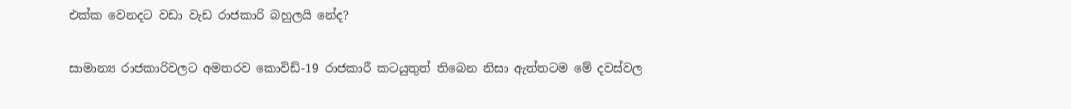එක්ක වෙනදට වඩා වැඩ රාජකාරි බහුලයි නේද?

සාමාන්‍ය රාජකාරිවලට අමතරව කොවිඩ්-19 රාජකාරී කටයුතුත් තිබෙන නිසා ඇත්තටම මේ දවස්වල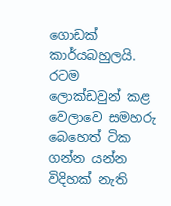ගොඩක් කාර්යබහුලයි. රටම ලොක්ඩවුන් කළ වෙලාවෙ සමහරු බෙහෙත් ටික ගන්න යන්න විදිහක් නැති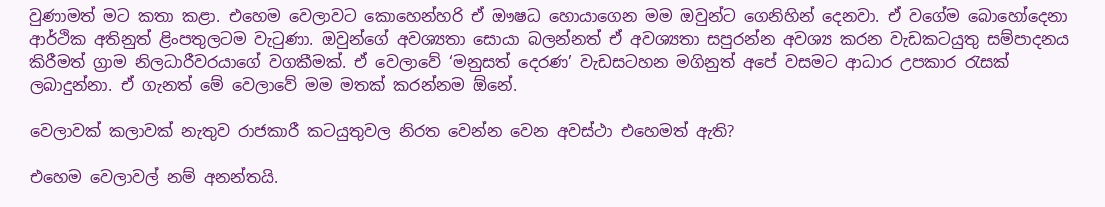වුණාමත් මට කතා කළා. එහෙම වෙලාවට කොහෙන්හරි ඒ ඖෂධ හොයාගෙන මම ඔවුන්ට ගෙනිහින් දෙනවා. ඒ වගේම බොහෝදෙනා ආර්ථික අතිනුත් ළිංපතුලටම වැටුණා. ඔවුන්ගේ අවශ්‍යතා සොයා බලන්නත් ඒ අවශ්‍යතා සපුරන්න අවශ්‍ය කරන වැඩකටයුතු සම්පාදනය කිරීමත් ග්‍රාම නිලධාරීවරයාගේ වගකීමක්. ඒ වෙලාවේ ‘මනුසත් දෙරණ’ වැඩසටහන මගිනුත් අපේ වසමට ආධාර උපකාර රැසක් ලබාදුන්නා. ඒ ගැනත් මේ වෙලාවේ මම මතක් කරන්නම ඕනේ.

වෙලාවක් කලාවක් නැතුව රාජකාරී කටයුතුවල නිරත වෙන්න වෙන අවස්ථා එහෙමත් ඇති?

එහෙම වෙලාවල් නම් අනන්තයි.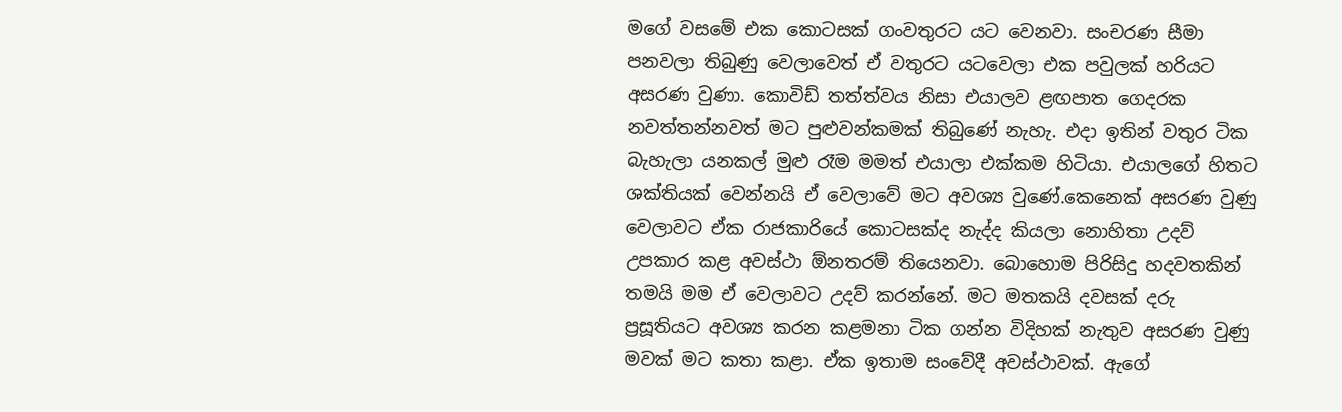මගේ වසමේ එක කොටසක් ගංවතුරට යට වෙනවා. සංචරණ සීමා පනවලා තිබුණු වෙලාවෙත් ඒ වතුරට යටවෙලා එක පවුලක් හරියට අසරණ වුණා. කොවිඩ් තත්ත්වය නිසා එයාලව ළඟපාත ගෙදරක නවත්තන්නවත් මට පුළුවන්කමක් තිබුණේ නැහැ. එදා ඉතින් වතුර ටික බැහැලා යනකල් මුළු රෑම මමත් එයාලා එක්කම හිටියා. එයාලගේ හිතට ශක්තියක් වෙන්නයි ඒ වෙලාවේ මට අවශ්‍ය වු‍ණේ.කෙනෙක් අසරණ වුණු වෙලාවට ඒක රාජකාරියේ කොටසක්ද නැද්ද කියලා නොහිතා උදව් උපකාර කළ අවස්ථා ඕනතරම් තියෙනවා. බොහොම පිරිසිදු හදවතකින් තමයි මම ඒ වෙලාවට උදව් කරන්නේ. මට මතකයි දවසක් දරු ප්‍රසූතියට අවශ්‍ය කරන කළමනා ටික ගන්න විදිහක් නැතුව අසරණ වුණු මවක් මට කතා කළා. ඒක ඉතාම සංවේදී අවස්ථාවක්. ඇගේ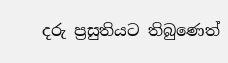දරු ප්‍රසුතියට තිබුණෙත්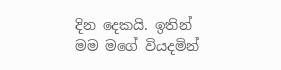දින දෙකයි. ඉතින් මම මගේ වියදමින්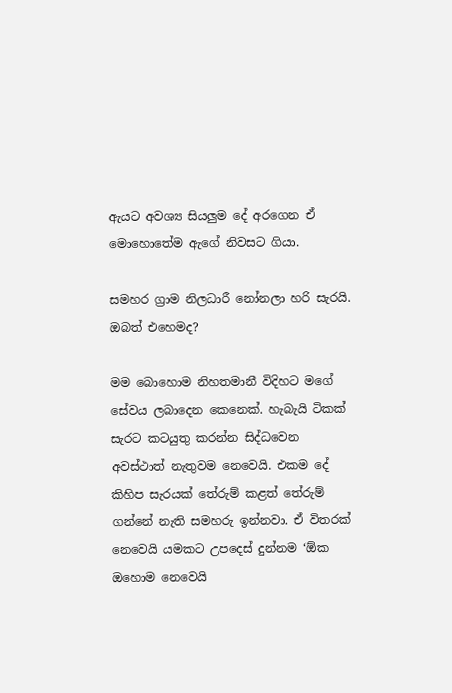ඇයට අවශ්‍ය සියලුම දේ අරගෙන ඒ මොහොතේම ඇගේ නිවසට ගියා.

සමහර ග්‍රාම නිලධාරී නෝනලා හරි සැරයි. ඔබත් එහෙමද?

මම බොහොම නිහතමානී විදිහට මගේ සේවය ලබාදෙන කෙනෙක්. හැබැයි ටිකක් සැරට කටයුතු කරන්න සිද්ධවෙන අවස්ථාත් නැතුවම නෙවෙයි. එකම දේ කිහිප සැරයක් තේරුම් කළත් තේරුම් ගන්නේ නැති සමහරු ඉන්නවා. ඒ විතරක් නෙවෙයි යමකට උපදෙස් දුන්නම ‘ඕක ඔහොම නෙවෙයි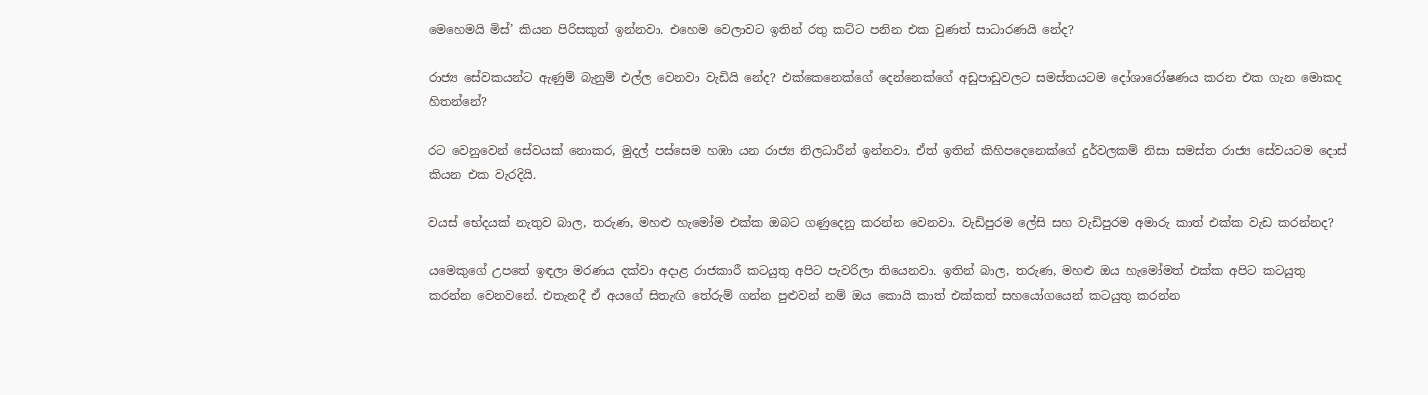මෙහෙමයි මිස්’ කියන පිරිසකුත් ඉන්නවා. එහෙම වෙලාවට ඉතින් රතු කට්ට පනින එක වුණත් සාධාරණයි නේද?

රාජ්‍ය සේවකයන්ට ඇණුම් බැනුම් එල්ල වෙනවා වැඩියි නේද? එක්කෙනෙක්ගේ දෙන්නෙක්ගේ අඩුපාඩුවලට සමස්තයටම දෝශාරෝෂණය කරන එක ගැන මොකද හිතන්නේ?

රට වෙනුවෙන් සේවයක් නොකර, මුදල් පස්සෙම හඹා යන රාජ්‍ය නිලධාරීන් ඉන්නවා. ඒත් ඉතින් කිහිපදෙනෙක්ගේ දුර්වලකම් නිසා සමස්ත රාජ්‍ය සේවයටම දොස් කියන එක වැරදියි.

වයස් භේදයක් නැතුව බාල, තරුණ, මහළු හැමෝම එක්ක ඔබට ගණුදෙනු කරන්න වෙනවා. වැඩිපුරම ලේසි සහ වැඩිපුරම අමාරු කාත් එක්ක වැඩ කරන්නද?

යමෙකුගේ උපතේ ඉඳලා මරණය දක්වා අදාළ රාජකාරී කටයුතු අපිට පැවරිලා තියෙනවා. ඉතින් බාල, තරුණ, මහළු ඔය හැමෝමත් එක්ක අපිට කටයුතු කරන්න වෙනවනේ. එතැනදී ඒ අයගේ සිතැඟි තේරුම් ගන්න පුළුවන් නම් ඔය කොයි කාත් එක්කත් සහයෝගයෙන් කටයුතු කරන්න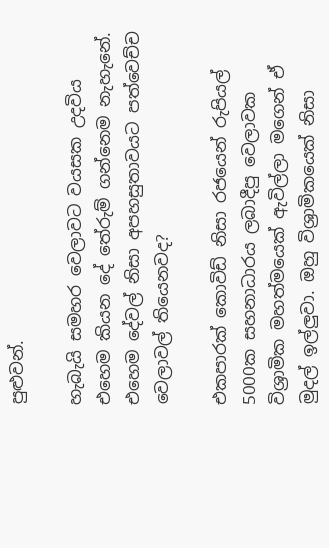පුළුවන්.

හැබැයි සමහර වෙලාවට වයසක උදවිය එහෙම කියන දේ තේරුම් ගන්නෙම නැහැනේ. එහෙම දේවල් නිසා අපහසුතාවයට පත්වෙච්ච වෙලාවල් තියෙනවද?

එකපාරක් කොවිඩ් නිසා රජයෙන් රුපියල් 5000ක සහනාධාරය ලබාදීපු වෙලාවක විශ්‍රාමික මහත්මයෙක් ඇවිල්ලා මගෙන් ඒ මුදල් ඉල්ලුවා. ඔහු විශ්‍රාමිකයෙක් නිසා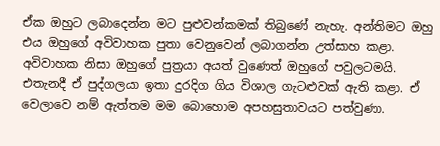ඒක ඔහුට ලබාදෙන්න මට පුළුවන්කමක් තිබු‍ණේ නැහැ. අන්තිමට ඔහු එය ඔහුගේ අවිවාහක පුතා වෙනුවෙන් ලබාගන්න උත්සාහ කළා. අවිවාහක නිසා ඔහුගේ පුත්‍රයා අයත් වුණෙත් ඔහුගේ පවුලටමයි. එතැනදී ඒ පුද්ගලයා ඉතා දුරදිග ගිය විශාල ගැටළුවක් ඇති කළා. ඒ වෙලාවෙ නම් ඇත්තම මම බොහොම අපහසුතාවයට පත්වුණා.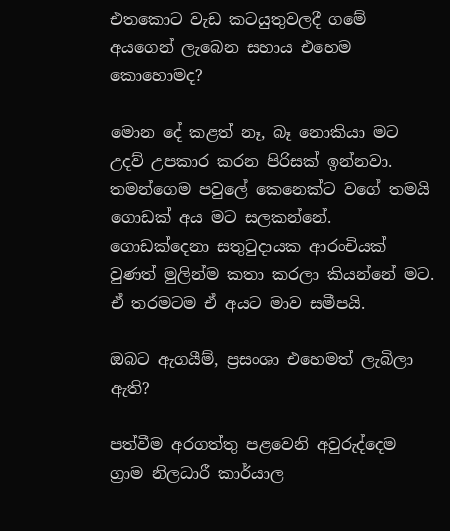එතකොට වැඩ කටයුතුවලදී ගමේ අයගෙන් ලැබෙන සහාය එහෙම කොහොමද?

මොන දේ කළත් නෑ, බෑ නොකියා මට උදව් උපකාර කරන පිරිසක් ඉන්නවා. තමන්ගෙම පවුලේ කෙනෙක්ට වගේ තමයි ගොඩක් අය මට සලකන්නේ. ගොඩක්දෙනා සතුටුදායක ආරංචියක් වුණත් මුලින්ම කතා කරලා කියන්නේ මට. ඒ තරමටම ඒ අයට මාව සමීපයි.

ඔබට ඇගයීම්, ප්‍රසංශා එහෙමත් ලැබිලා ඇති?

පත්වීම අරගත්තු පළවෙනි අවුරුද්දෙම ග්‍රාම නිලධාරී කාර්යාල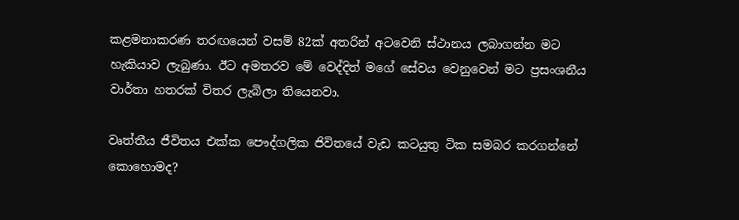කළමනාකරණ තරඟයෙන් වසම් 82ක් අතරින් අටවෙනි ස්ථානය ලබාගන්න මට හැකියාව ලැබුණා. ඊට අමතරව මේ වෙද්දිත් මගේ සේවය වෙනුවෙන් මට ප්‍රසංශනීය වාර්තා හතරක් විතර ලැබිලා තියෙනවා.

වෘත්තීය ජීවිතය එක්ක පෞද්ගලික ජිවිතයේ වැඩ කටයුතු ටික සමබර කරගන්නේ කොහොමද?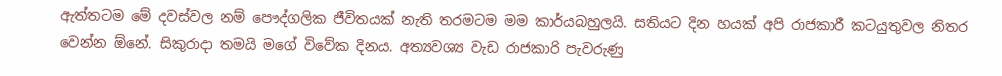ඇත්තටම මේ දවස්වල නම් පෞද්ගලික ජීවිතයක් නැති තරමටම මම කාර්යබහුලයි. සතියට දින හයක් අපි රාජකාරී කටයුතුවල නිතර වෙන්න ඕනේ. සිකුරාදා තමයි මගේ විවේක දිනය. අත්‍යවශ්‍ය වැඩ රාජකාරි පැවරුණු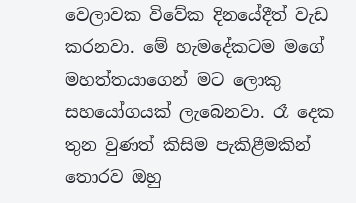වෙලාවක විවේක දිනයේදීත් වැඩ කරනවා. මේ හැමදේකටම මගේ මහත්තයාගෙන් මට ලොකු සහයෝගයක් ලැබෙනවා. රෑ දෙක තුන වුණත් කිසිම පැකිළීමකින් තොරව ඔහු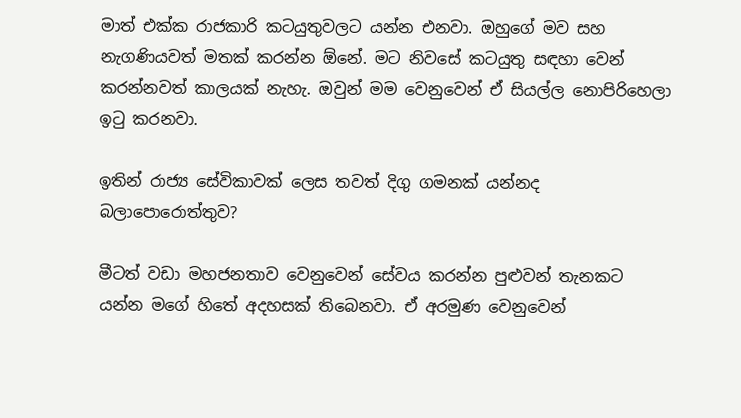මාත් එක්ක රාජකාරි කටයුතුවලට යන්න එනවා. ඔහුගේ මව සහ නැගණියවත් මතක් කරන්න ඕනේ. මට නිවසේ කටයුතු සඳහා වෙන් කරන්නවත් කාලයක් නැහැ. ඔවුන් මම වෙනුවෙන් ඒ සියල්ල නොපිරිහෙලා ඉටු කරනවා.

ඉතින් රාජ්‍ය සේවිකාවක් ලෙස තවත් දිගු ගමනක් යන්නද බලාපොරොත්තුව?

මීටත් වඩා මහජනතාව වෙනුවෙන් සේවය කරන්න පුළුවන් තැනකට යන්න මගේ හිතේ අදහසක් තිබෙනවා. ඒ අරමුණ වෙනුවෙන්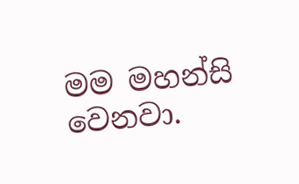මම මහන්සි වෙනවා.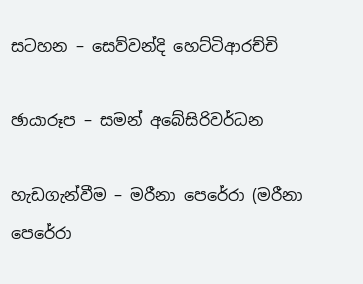සටහන – සෙව්වන්දි හෙට්ටිආරච්චි

ඡායාරූප – සමන් අබේසිරිවර්ධන

හැඩගැන්වීම – මරීනා පෙරේරා (මරීනා පෙරේරා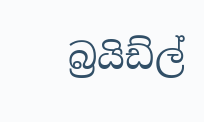බ්‍රයිඩ්ල්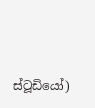ස්ටූඩියෝ)